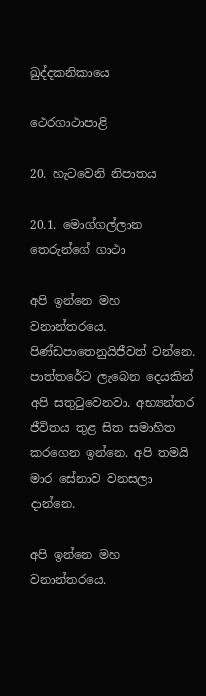ඛුද්දකනිකායෙ

ථෙරගාථාපාළි

20. හැටවෙනි නිපාතය

20.1. මොග්ගල්ලාන තෙරුන්ගේ ගාථා

අපි ඉන්නෙ මහ වනාන්තරයෙ. පිණ්ඩපාතෙනුයිජීවත් වන්නෙ. පාත්තරේට ලැබෙන දෙයකින් අපි සතුටුවෙනවා. අභ්‍යන්තර ජීවිතය තුළ සිත සමාහිත කරගෙන ඉන්නෙ. අපි තමයි මාර සේනාව වනසලා දාන්නෙ.

අපි ඉන්නෙ මහ වනාන්තරයෙ.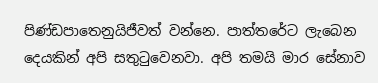පිණ්ඩපාතෙනුයිජීවත් වන්නෙ. පාත්තරේට ලැබෙන දෙයකින් අපි සතුටුවෙනවා. අපි තමයි මාර සේනාව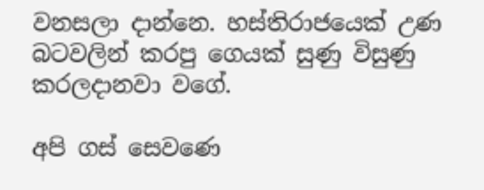වනසලා දාන්නෙ. හස්තිරාජයෙක් උණ බටවලින් කරපු ගෙයක් සුණු විසුණු කරලදානවා වගේ.

අපි ගස් සෙවණෙ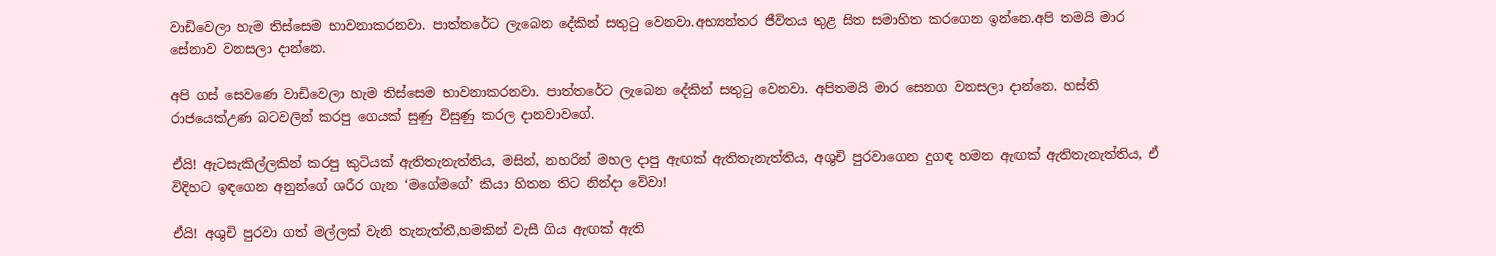වාඩිවෙලා හැම තිස්සෙම භාවනාකරනවා. පාත්තරේට ලැබෙන දේකින් සතුටු වෙනවා.අභ්‍යන්තර ජීවිතය තුළ සිත සමාහිත කරගෙන ඉන්නෙ.අපි තමයි මාර සේනාව වනසලා දාන්නෙ.

අපි ගස් සෙවණෙ වාඩිවෙලා හැම තිස්සෙම භාවනාකරනවා. පාත්තරේට ලැබෙන දේකින් සතුටු වෙනවා. අපිතමයි මාර සෙනග වනසලා දාන්නෙ. හස්ති රාජයෙක්උණ බටවලින් කරපු ගෙයක් සුණු විසුණු කරල දානවාවගේ.

ඒයි! ඇටසැකිල්ලකින් කරපු කුටියක් ඇතිතැනැත්තිය, මසින්, නහරින් මහල දාපු ඇඟක් ඇතිතැනැත්තිය, අශුචි පුරවාගෙන දුගඳ හමන ඇඟක් ඇතිතැනැත්තිය, ඒ විදිහට ඉඳගෙන අනුන්ගේ ශරීර ගැන ‘මගේමගේ’ කියා හිතන තිට නින්දා වේවා!

ඒයි! අශුචි පුරවා ගත් මල්ලක් වැනි තැනැත්තී,හමකින් වැසී ගිය ඇඟක් ඇති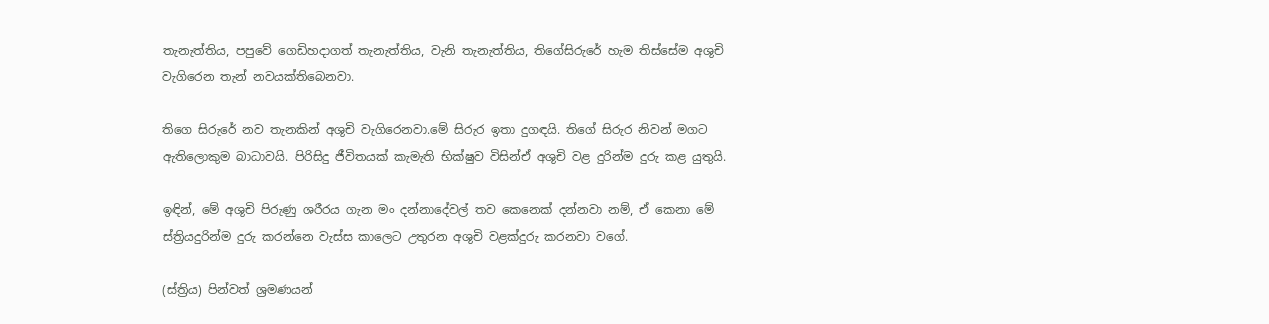තැනැත්තිය, පපුවේ ගෙඩිහදාගත් තැනැත්තිය, වැනි තැනැත්තිය, තිගේසිරුරේ හැම තිස්සේම අශුචි වැගිරෙන තැන් නවයක්තිබෙනවා.

තිගෙ සිරුරේ නව තැනකින් අශුචි වැගිරෙනවා.මේ සිරුර ඉතා දුගඳයි. තිගේ සිරුර නිවන් මගට ඇතිලොකුම බාධාවයි. පිරිසිදු ජීවිතයක් කැමැති භික්ෂුව විසින්ඒ අශුචි වළ දුරින්ම දුරු කළ යුතුයි.

ඉඳින්, මේ අශුචි පිරුණු ශරීරය ගැන මං දන්නාදේවල් තව කෙනෙක් දන්නවා නම්, ඒ කෙනා මේ ස්ත්‍රියදුරින්ම දුරු කරන්නෙ වැස්ස කාලෙට උතුරන අශුචි වළක්දුරු කරනවා වගේ.

(ස්ත්‍රිය) පින්වත් ශ්‍රමණයන්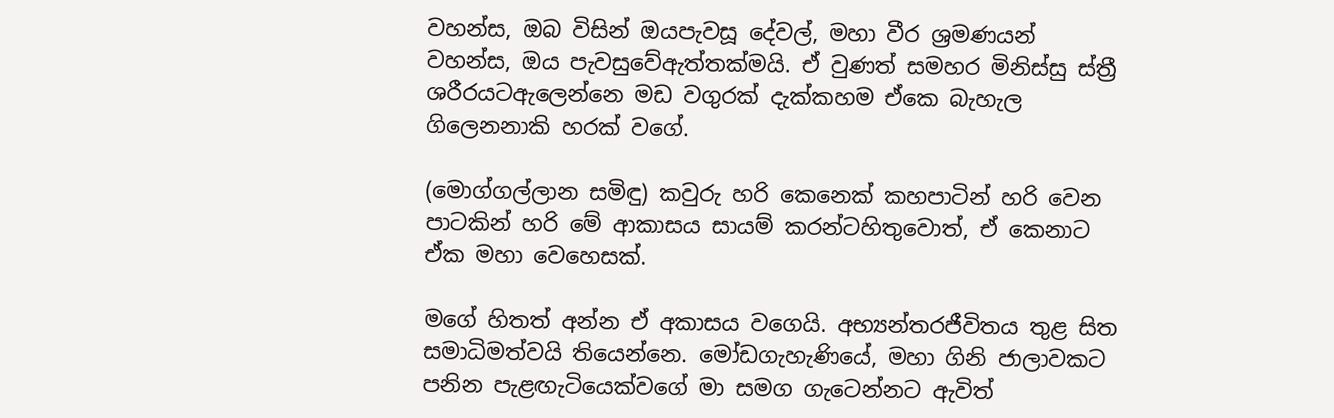වහන්ස, ඔබ විසින් ඔයපැවසූ දේවල්, මහා වීර ශ්‍රමණයන් වහන්ස, ඔය පැවසුවේඇත්තක්මයි. ඒ වුණත් සමහර මිනිස්සු ස්ත්‍රී ශරීරයටඇලෙන්නෙ මඩ වගුරක් දැක්කහම ඒකෙ බැහැල ගිලෙනනාකි හරක් වගේ.

(මොග්ගල්ලාන සමිඳු) කවුරු හරි කෙනෙක් කහපාටින් හරි වෙන පාටකින් හරි මේ ආකාසය සායම් කරන්ටහිතුවොත්, ඒ කෙනාට ඒක මහා වෙහෙසක්.

මගේ හිතත් අන්න ඒ අකාසය වගෙයි. අභ්‍යන්තරජීවිතය තුළ සිත සමාධිමත්වයි තියෙන්නෙ. මෝඩගැහැණියේ, මහා ගිනි ජාලාවකට පනින පැළඟැටියෙක්වගේ මා සමග ගැටෙන්නට ඇවිත්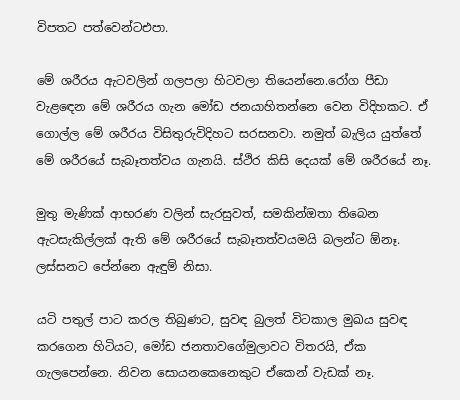විපතට පත්වෙන්ටඑපා.

මේ ශරීරය ඇටවලින් ගලපලා හිටවලා තියෙන්නෙ.රෝග පීඩා වැළඳෙන මේ ශරීරය ගැන මෝඩ ජනයාහිතන්නෙ වෙන විදිහකට. ඒ ගොල්ල මේ ශරීරය විසිතුරුවිදිහට සරසනවා. නමුත් බැලිය යුත්තේ මේ ශරීරයේ සැබෑතත්වය ගැනයි. ස්ථිර කිසි දෙයක් මේ ශරීරයේ නෑ.

මුතු මැණික් ආභරණ වලින් සැරසුවත්, සමකින්ඔතා තිබෙන ඇටසැකිල්ලක් ඇති මේ ශරීරයේ සැබෑතත්වයමයි බලන්ට ඕනෑ. ලස්සනට පේන්නෙ ඇඳුම් නිසා.

යටි පතුල් පාට කරල තිබුණට, සුවඳ බුලත් විටකාල මුඛය සුවඳ කරගෙන හිටියට, මෝඩ ජනතාවගේමුලාවට විතරයි, ඒක ගැලපෙන්නෙ. නිවන සොයනකෙනෙකුට ඒකෙන් වැඩක් නෑ.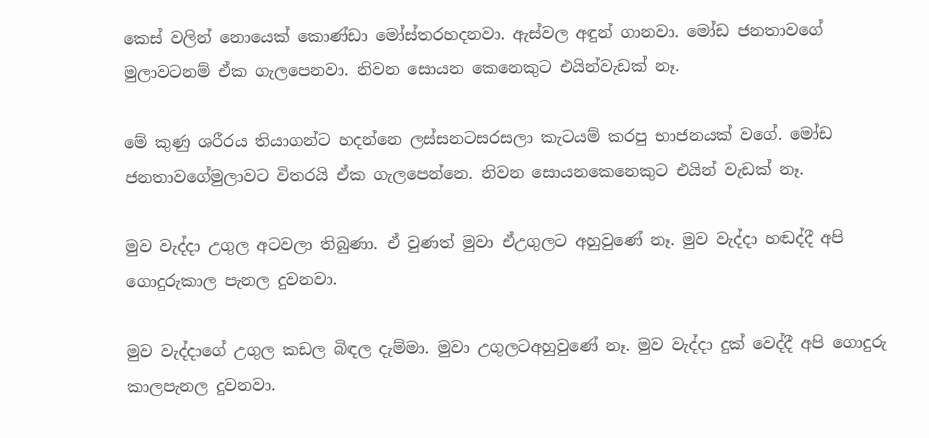කෙස් වලින් නොයෙක් කොණ්ඩා මෝස්තරහදනවා. ඇස්වල අඳුන් ගානවා. මෝඩ ජනතාවගේ මුලාවටනම් ඒක ගැලපෙනවා. නිවන සොයන කෙනෙකුට එයින්වැඩක් නෑ.

මේ කුණු ශරීරය තියාගන්ට හදන්නෙ ලස්සනටසරසලා කැටයම් කරපු භාජනයක් වගේ. මෝඩ ජනතාවගේමුලාවට විතරයි ඒක ගැලපෙන්නෙ. නිවන සොයනකෙනෙකුට එයින් වැඩක් නෑ.

මුව වැද්දා උගුල අටවලා තිබුණා. ඒ වුණත් මුවා ඒඋගුලට අහුවුණේ නෑ. මුව වැද්දා හඬද්දී අපි ගොදුරුකාල පැනල දුවනවා.

මුව වැද්දාගේ උගුල කඩල බිඳල දැම්මා. මුවා උගුලටඅහුවුණේ නෑ. මුව වැද්දා දුක් වෙද්දී අපි ගොදුරු කාලපැනල දුවනවා.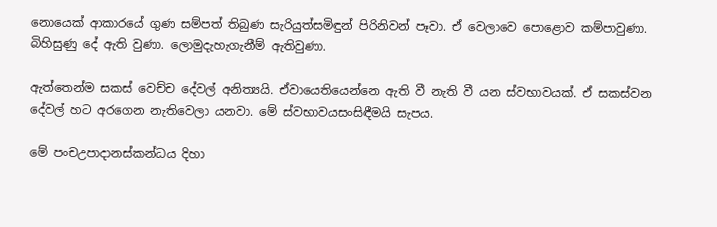නොයෙක් ආකාරයේ ගුණ සම්පත් තිබුණ සැරියුත්සමිඳුන් පිරිනිවන් පෑවා. ඒ වෙලාවෙ පොළොව කම්පාවුණා. බිහිසුණු දේ ඇති වුණා. ලොමුදැහැගැනීම් ඇතිවුණා.

ඇත්තෙන්ම සකස් වෙච්ච දේවල් අනිත්‍යයි. ඒවායෙතියෙන්නෙ ඇති වී නැති වී යන ස්වභාවයක්. ඒ සකස්වන දේවල් හට අරගෙන නැතිවෙලා යනවා. මේ ස්වභාවයසංසිඳීමයි සැපය.

මේ පංචඋපාදානස්කන්ධය දිහා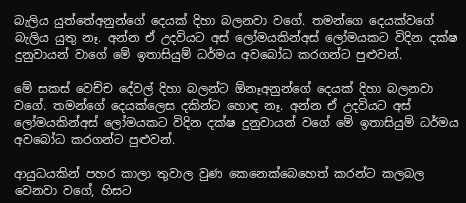බැලිය යුත්තේඅනුන්ගේ දෙයක් දිහා බලනවා වගේ. තමන්ගෙ දෙයක්වගේ බැලිය යුතු නෑ. අන්න ඒ උදවියට අස් ලෝමයකින්අස් ලෝමයකට විදින දක්ෂ දුනුවායන් වාගේ මේ ඉතාසියුම් ධර්මය අවබෝධ කරගන්ට පුළුවන්.

මේ සකස් වෙච්ච දේවල් දිහා බලන්ට ඕනෑඅනුන්ගේ දෙයක් දිහා බලනවා වගේ. තමන්ගේ දෙයක්ලෙස දකින්ට හොඳ නෑ. අන්න ඒ උදවියට අස් ලෝමයකින්අස් ලෝමයකට විදින දක්ෂ දුනුවායන් වගේ මේ ඉතාසියුම් ධර්මය අවබෝධ කරගන්ට පුළුවන්.

ආයුධයකින් පහර කාලා තුවාල වුණ කෙනෙක්බෙහෙත් කරන්ට කලබල වෙනවා වගේ, හිසට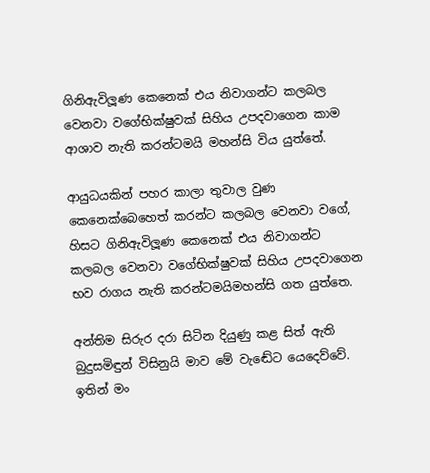ගිනිඇවිලූණ කෙනෙක් එය නිවාගන්ට කලබල වෙනවා වගේභික්ෂුවක් සිහිය උපදවාගෙන කාම ආශාව නැති කරන්ටමයි මහන්සි විය යුත්තේ.

ආයුධයකින් පහර කාලා තුවාල වුණ කෙනෙක්බෙහෙත් කරන්ට කලබල වෙනවා වගේ, හිසට ගිනිඇවිලූණ කෙනෙක් එය නිවාගන්ට කලබල වෙනවා වගේභික්ෂුවක් සිහිය උපදවාගෙන භව රාගය නැති කරන්ටමයිමහන්සි ගත යුත්තෙ.

අන්තිම සිරුර දරා සිටින දියුණු කළ සිත් ඇති බුදුසමිඳුන් විසිනුයි මාව මේ වැඬේට යෙදෙව්වේ. ඉතින් මං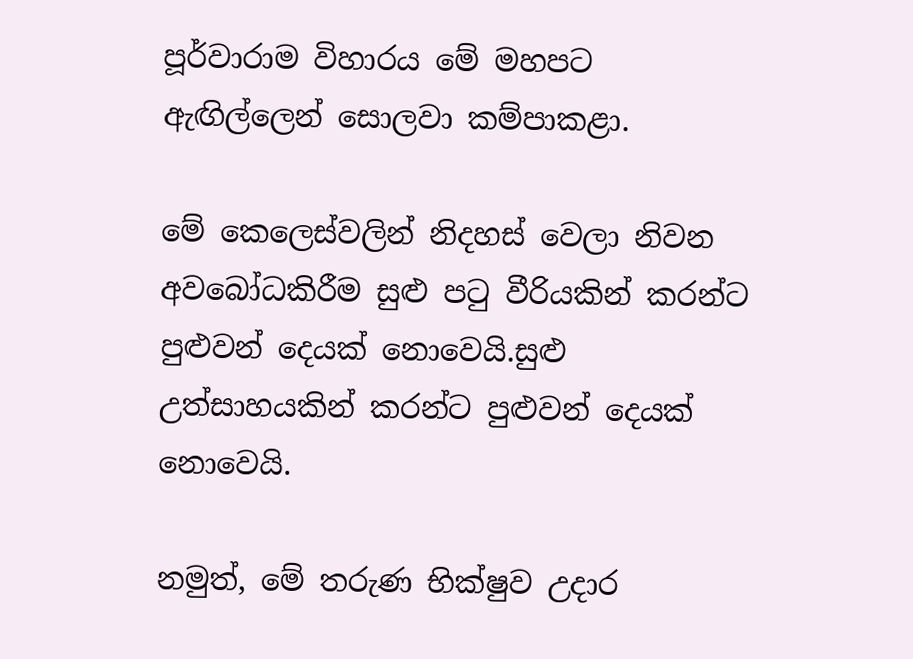පූර්වාරාම විහාරය මේ මහපට ඇඟිල්ලෙන් සොලවා කම්පාකළා.

මේ කෙලෙස්වලින් නිදහස් වෙලා නිවන අවබෝධකිරීම සුළු පටු වීරියකින් කරන්ට පුළුවන් දෙයක් නොවෙයි.සුළු උත්සාහයකින් කරන්ට පුළුවන් දෙයක් නොවෙයි.

නමුත්, මේ තරුණ භික්ෂුව උදාර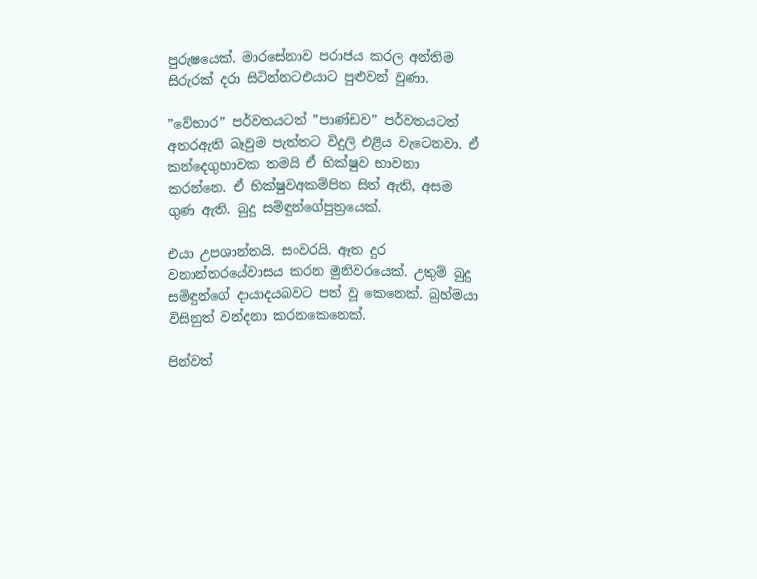පුරුෂයෙක්. මාරසේනාව පරාජය කරල අන්තිම සිරුරක් දරා සිටින්නටඑයාට පුළුවන් වුණා.

”වේභාර” පර්වතයටත් ”පාණ්ඩව” පර්වතයටත් අතරඇති බෑවුම පැත්තට විදුලි එළිය වැටෙනවා. ඒ කන්දෙගුහාවක තමයි ඒ භික්ෂුව භාවනා කරන්නෙ. ඒ භික්ෂුවඅකම්පිත සිත් ඇති, අසම ගුණ ඇති. බුදු සමිඳුන්ගේපුත්‍රයෙක්.

එයා උපශාන්තයි. සංවරයි. ඈත දුර වනාන්තරයේවාසය කරන මුනිවරයෙක්. උතුම් බුදු සමිඳුන්ගේ දායාදයබවට පත් වූ කෙනෙක්. බ්‍රහ්මයා විසිනුත් වන්දනා කරනකෙනෙක්.

පින්වත්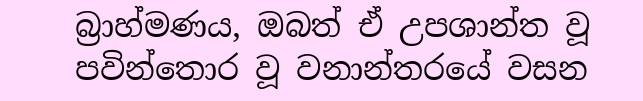බ්‍රාහ්මණය, ඔබත් ඒ උපශාන්ත වූ පවින්තොර වූ වනාන්තරයේ වසන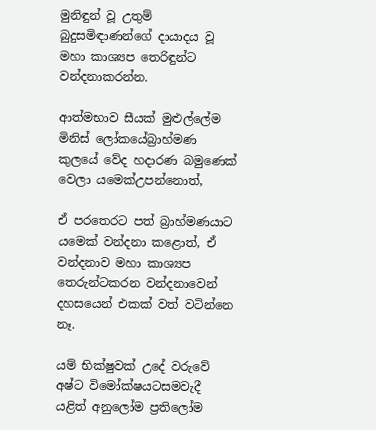මුනිඳුන් වූ උතුම් බුදුසමිඳාණන්ගේ දායාදය වූ මහා කාශ්‍යප තෙරිඳුන්ට වන්දනාකරන්න.

ආත්මභාව සීයක් මුළුල්ලේම මිනිස් ලෝකයේබ්‍රාහ්මණ කුලයේ වේද හදාරණ බමුණෙක් වෙලා යමෙක්උපන්නොත්,

ඒ පරතෙරට පත් බ්‍රාහ්මණයාට යමෙක් වන්දනා කළොත්, ඒ වන්දනාව මහා කාශ්‍යප තෙරුන්ටකරන වන්දනාවෙන් දහසයෙන් එකක් වත් වටින්නෙ නෑ.

යම් භික්ෂුවක් උදේ වරුවේ අෂ්ට විමෝක්ෂයටසමවැදී යළිත් අනුලෝම ප්‍රතිලෝම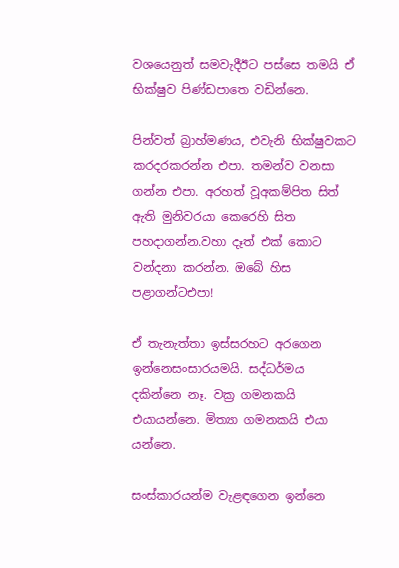වශයෙනුත් සමවැදීඊට පස්සෙ තමයි ඒ භික්ෂුව පිණ්ඩපාතෙ වඩින්නෙ.

පින්වත් බ්‍රාහ්මණය, එවැනි භික්ෂුවකට කරදරකරන්න එපා. තමන්ව වනසා ගන්න එපා. අරහත් වූඅකම්පිත සිත් ඇති මුනිවරයා කෙරෙහි සිත පහදාගන්න.වහා දෑත් එක් කොට වන්දනා කරන්න. ඔබේ හිස පළාගන්ටඑපා!

ඒ තැනැත්තා ඉස්සරහට අරගෙන ඉන්නෙසංසාරයමයි. සද්ධර්මය දකින්නෙ නෑ. වක්‍ර ගමනකයි එයායන්නෙ. මිත්‍යා ගමනකයි එයා යන්නෙ.

සංස්කාරයන්ම වැළඳගෙන ඉන්නෙ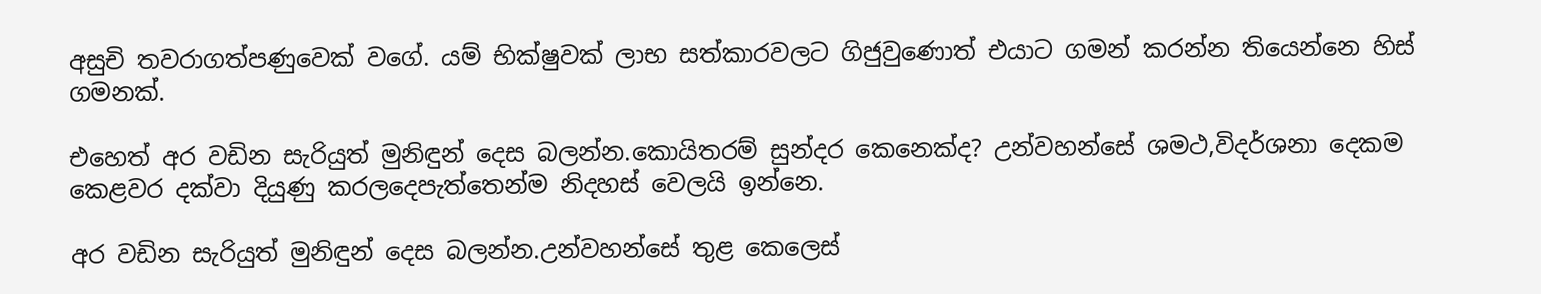අසුචි තවරාගත්පණුවෙක් වගේ. යම් භික්ෂුවක් ලාභ සත්කාරවලට ගිජුවුණොත් එයාට ගමන් කරන්න තියෙන්නෙ හිස් ගමනක්.

එහෙත් අර වඩින සැරියුත් මුනිඳුන් දෙස බලන්න.කොයිතරම් සුන්දර කෙනෙක්ද? උන්වහන්සේ ශමථ,විදර්ශනා දෙකම කෙළවර දක්වා දියුණු කරලදෙපැත්තෙන්ම නිදහස් වෙලයි ඉන්නෙ.

අර වඩින සැරියුත් මුනිඳුන් දෙස බලන්න.උන්වහන්සේ තුළ කෙලෙස්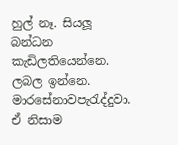හුල් නෑ. සියලූ බන්ධන කැඩිලතියෙන්නෙ. ලබල ඉන්නෙ. මාරසේනාවපැරැද්දුවා. ඒ නිසාම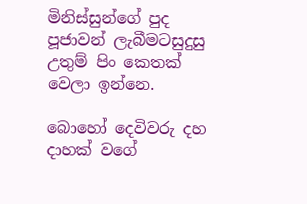මිනිස්සුන්ගේ පුද පූජාවන් ලැබීමටසුදුසු උතුම් පිං කෙතක් වෙලා ඉන්නෙ.

බොහෝ දෙවිවරු දහ දාහක් වගේ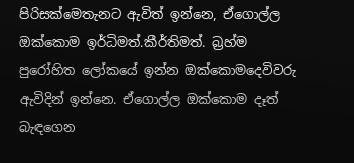පිරිසක්මෙතැනට ඇවිත් ඉන්නෙ, ඒගොල්ල ඔක්කොම ඉර්ධිමත්.කීර්තිමත්. බ්‍රහ්ම පුරෝහිත ලෝකයේ ඉන්න ඔක්කොමදෙවිවරු ඇවිදින් ඉන්නෙ. ඒගොල්ල ඔක්කොම දෑත් බැඳගෙන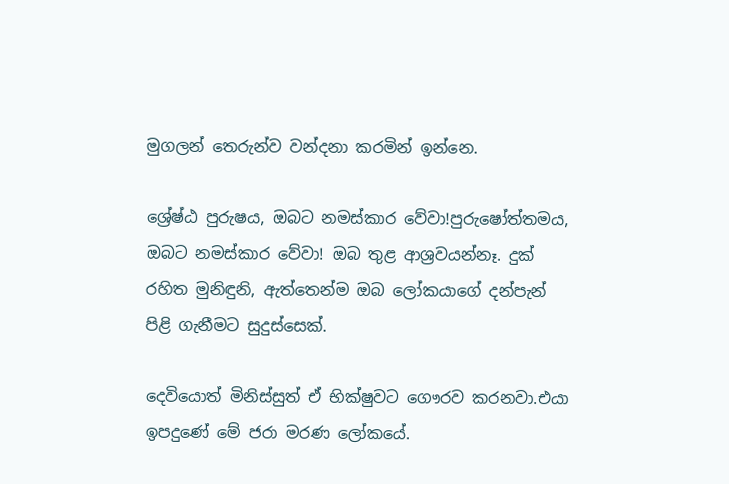මුගලන් තෙරුන්ව වන්දනා කරමින් ඉන්නෙ.

ශ්‍රේෂ්ඨ පුරුෂය, ඔබට නමස්කාර වේවා!පුරුෂෝත්තමය, ඔබට නමස්කාර වේවා! ඔබ තුළ ආශ්‍රවයන්නෑ. දුක් රහිත මුනිඳුනි, ඇත්තෙන්ම ඔබ ලෝකයාගේ දන්පැන් පිළි ගැනීමට සුදුස්සෙක්.

දෙවියොත් මිනිස්සුත් ඒ භික්ෂුවට ගෞරව කරනවා.එයා ඉපදුණේ මේ ජරා මරණ ලෝකයේ.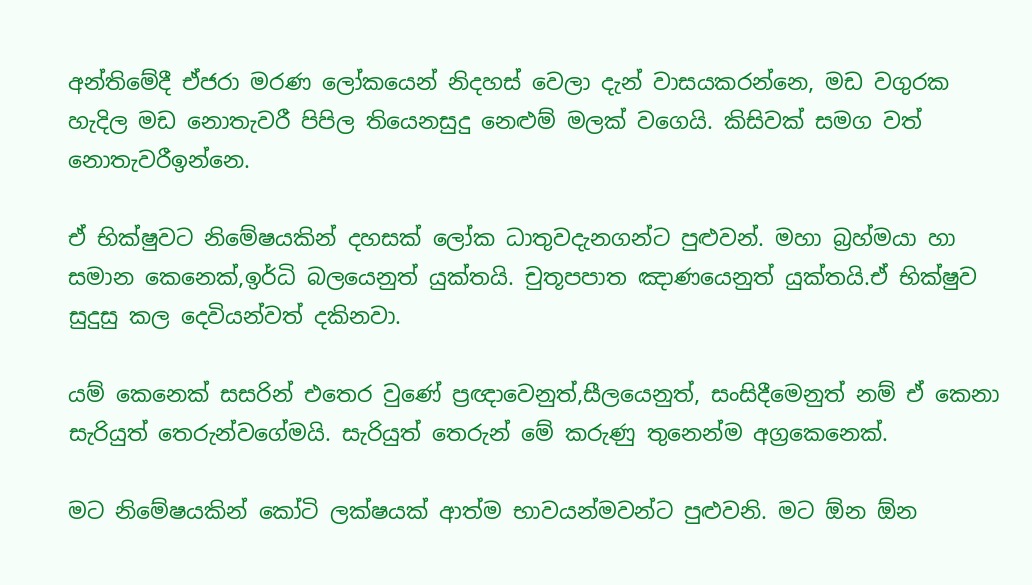අන්තිමේදී ඒජරා මරණ ලෝකයෙන් නිදහස් වෙලා දැන් වාසයකරන්නෙ, මඩ වගුරක හැදිල මඩ නොතැවරී පිපිල තියෙනසුදු නෙළුම් මලක් වගෙයි. කිසිවක් සමග වත් නොතැවරීඉන්නෙ.

ඒ භික්ෂුවට නිමේෂයකින් දහසක් ලෝක ධාතුවදැනගන්ට පුළුවන්. මහා බ්‍රහ්මයා හා සමාන කෙනෙක්,ඉර්ධි බලයෙනුත් යුක්තයි. චුතූපපාත ඤාණයෙනුත් යුක්තයි.ඒ භික්ෂුව සුදුසු කල දෙවියන්වත් දකිනවා.

යම් කෙනෙක් සසරින් එතෙර වුණේ ප්‍රඥාවෙනුත්,සීලයෙනුත්, සංසිදීමෙනුත් නම් ඒ කෙනා සැරියුත් තෙරුන්වගේමයි. සැරියුත් තෙරුන් මේ කරුණු තුනෙන්ම අග්‍රකෙනෙක්.

මට නිමේෂයකින් කෝටි ලක්ෂයක් ආත්ම භාවයන්මවන්ට පුළුවනි. මට ඕන ඕන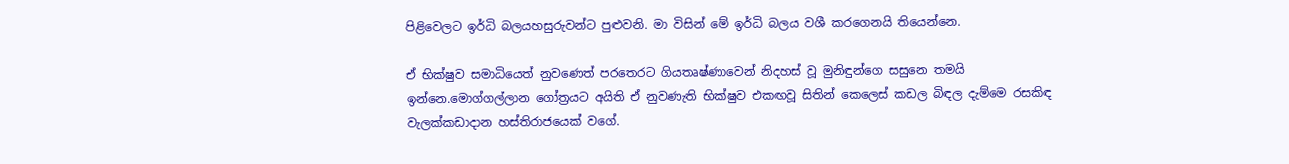පිළිවෙලට ඉර්ධි බලයහසුරුවන්ට පුළුවනි. මා විසින් මේ ඉර්ධි බලය වශී කරගෙනයි තියෙන්නෙ.

ඒ භික්ෂුව සමාධියෙත් නුවණෙත් පරතෙරට ගියතෘෂ්ණාවෙන් නිදහස් වූ මුනිඳුන්ගෙ සසුනෙ තමයි ඉන්නෙ.මොග්ගල්ලාන ගෝත්‍රයට අයිති ඒ නුවණැති භික්ෂුව එකඟවූ සිතින් කෙලෙස් කඩල බිඳල දැම්මෙ රසකිඳ වැලක්කඩාදාන හස්තිරාජයෙක් වගේ.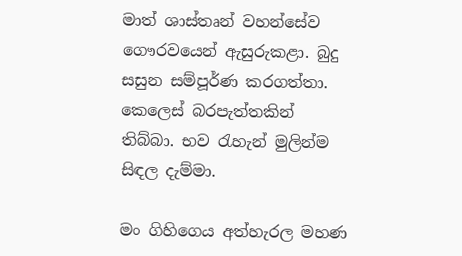මාත් ශාස්තෘන් වහන්සේව ගෞරවයෙන් ඇසුරුකළා. බුදු සසුන සම්පූර්ණ කරගත්තා. කෙලෙස් බරපැත්තකින් තිබ්බා. භව රැහැන් මුලින්ම සිඳල දැම්මා.

මං ගිහිගෙය අත්හැරල මහණ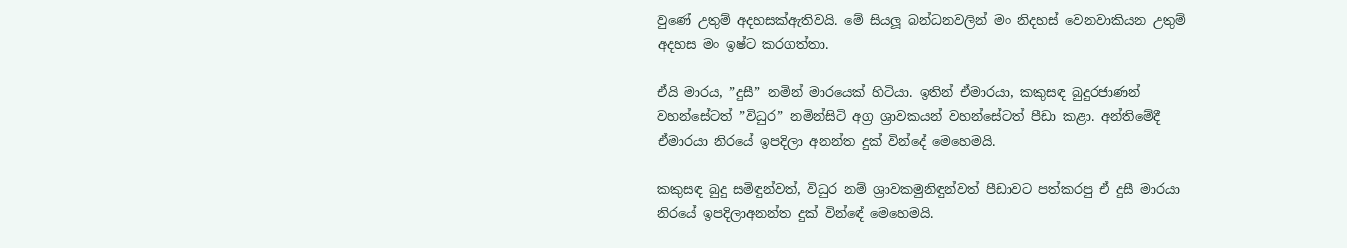වුණේ උතුම් අදහසක්ඇතිවයි. මේ සියලූ බන්ධනවලින් මං නිදහස් වෙනවාකියන උතුම් අදහස මං ඉෂ්ට කරගත්තා.

ඒයි මාරය, ”දුසී” නමින් මාරයෙක් හිටියා. ඉතින් ඒමාරයා, කකුසඳ බුදුරජාණන් වහන්සේටත් ”විධුර” නමින්සිටි අග්‍ර ශ්‍රාවකයන් වහන්සේටත් පීඩා කළා. අන්තිමේදී ඒමාරයා නිරයේ ඉපදිලා අනන්ත දුක් වින්දේ මෙහෙමයි.

කකුසඳ බුදු සමිඳුන්වත්, විධුර නම් ශ්‍රාවකමුනිඳුන්වත් පීඩාවට පත්කරපු ඒ දුසී මාරයා නිරයේ ඉපදිලාඅනන්ත දුක් වින්ඳේ මෙහෙමයි.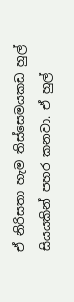ඒ නිරිසතා හැම තිස්සෙමයකඩ හුල් සියයකින් පහර කනවා. ඒ හුල්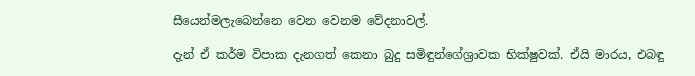සීයෙන්මලැබෙන්නෙ වෙන වෙනම වේදනාවල්.

දැන් ඒ කර්ම විපාක දැනගත් කෙනා බුදු සමිඳුන්ගේශ්‍රාවක භික්ෂුවක්. ඒයි මාරය, එබඳු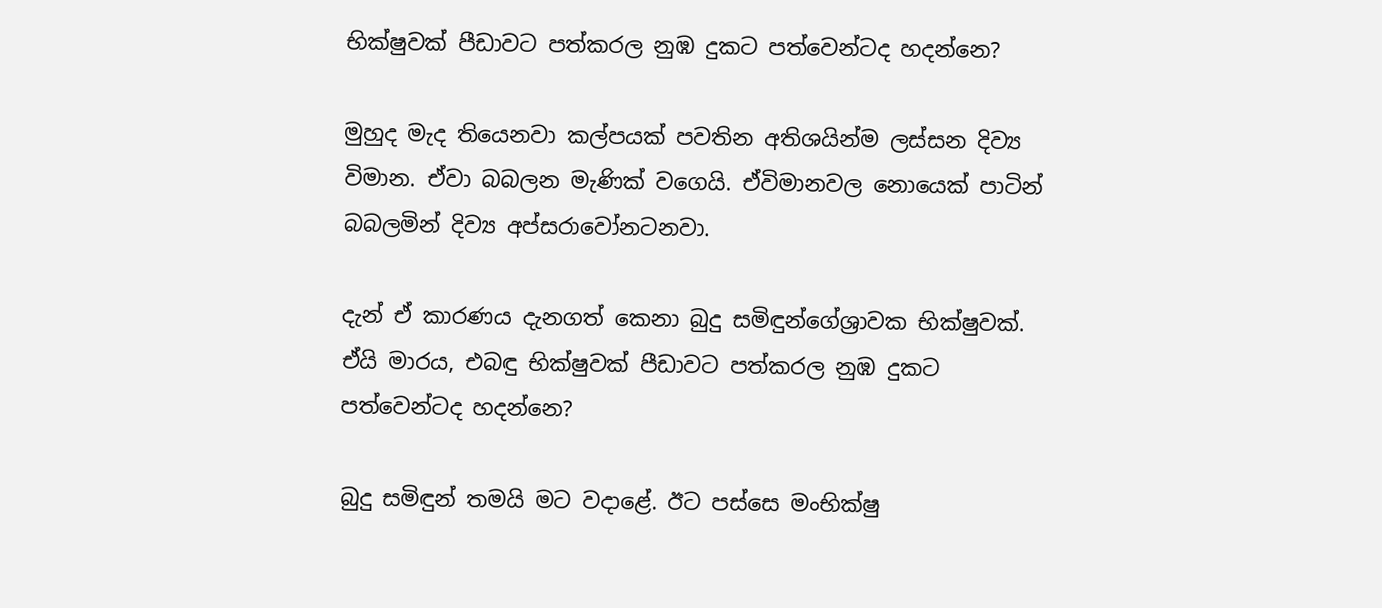භික්ෂුවක් පීඩාවට පත්කරල නුඹ දුකට පත්වෙන්ටද හදන්නෙ?

මුහුද මැද තියෙනවා කල්පයක් පවතින අතිශයින්ම ලස්සන දිව්‍ය විමාන. ඒවා බබලන මැණික් වගෙයි. ඒවිමානවල නොයෙක් පාටින් බබලමින් දිව්‍ය අප්සරාවෝනටනවා.

දැන් ඒ කාරණය දැනගත් කෙනා බුදු සමිඳුන්ගේශ්‍රාවක භික්ෂුවක්. ඒයි මාරය, එබඳු භික්ෂුවක් පීඩාවට පත්කරල නුඹ දුකට පත්වෙන්ටද හදන්නෙ?

බුදු සමිඳුන් තමයි මට වදාළේ. ඊට පස්සෙ මංභික්ෂු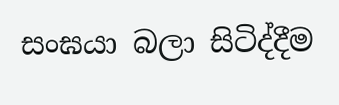සංඝයා බලා සිටිද්දීම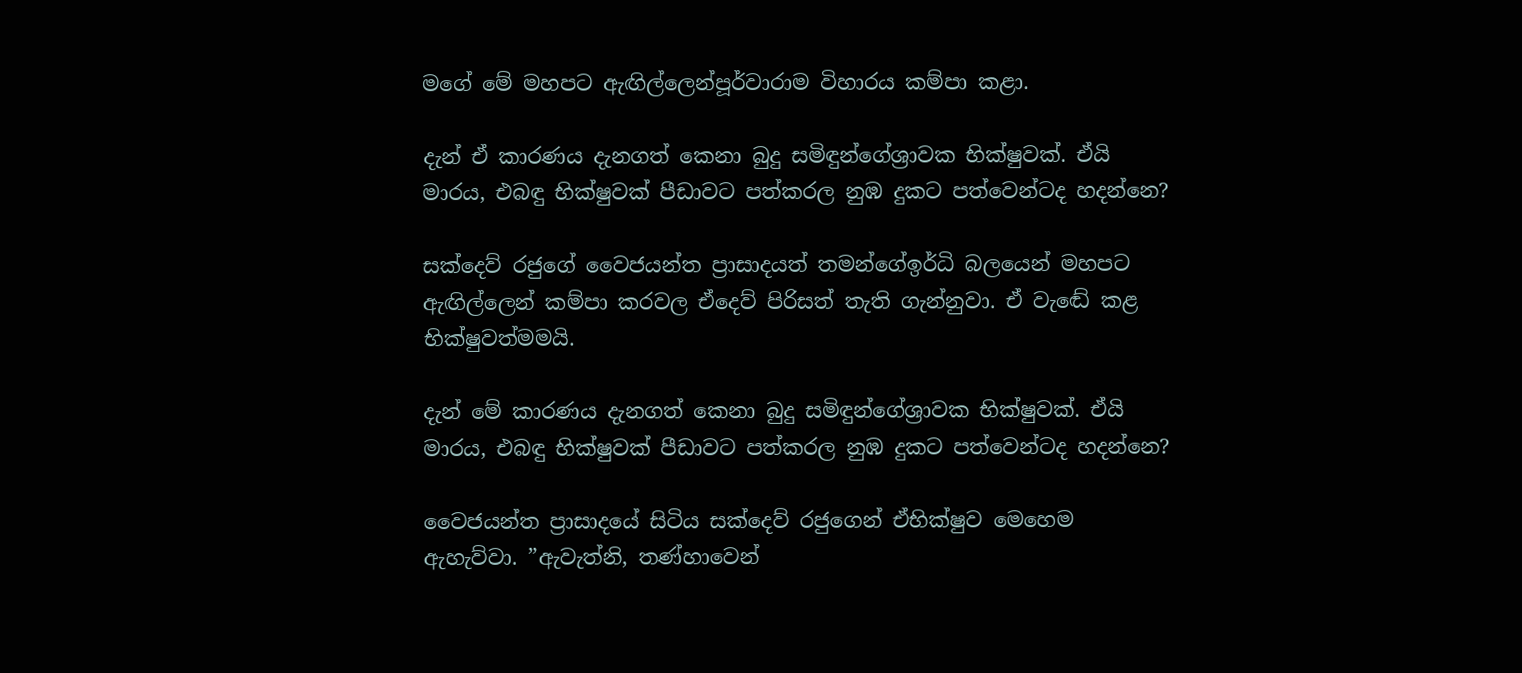මගේ මේ මහපට ඇඟිල්ලෙන්පූර්වාරාම විහාරය කම්පා කළා.

දැන් ඒ කාරණය දැනගත් කෙනා බුදු සමිඳුන්ගේශ්‍රාවක භික්ෂුවක්. ඒයි මාරය, එබඳු භික්ෂුවක් පීඩාවට පත්කරල නුඹ දුකට පත්වෙන්ටද හදන්නෙ?

සක්දෙව් රජුගේ වෛජයන්ත ප්‍රාසාදයත් තමන්ගේඉර්ධි බලයෙන් මහපට ඇඟිල්ලෙන් කම්පා කරවල ඒදෙව් පිරිසත් තැති ගැන්නුවා. ඒ වැඬේ කළ භික්ෂුවත්මමයි.

දැන් මේ කාරණය දැනගත් කෙනා බුදු සමිඳුන්ගේශ්‍රාවක භික්ෂුවක්. ඒයි මාරය, එබඳු භික්ෂුවක් පීඩාවට පත්කරල නුඹ දුකට පත්වෙන්ටද හදන්නෙ?

වෛජයන්ත ප්‍රාසාදයේ සිටිය සක්දෙව් රජුගෙන් ඒභික්ෂුව මෙහෙම ඇහැව්වා. ”ඇවැත්නි, තණ්හාවෙන්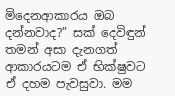මිදෙනආකාරය ඔබ දන්නවාද?” සක් දෙවිඳුන් තමන් අසා දැනගත් ආකාරයටම ඒ භික්ෂුවට ඒ දහම පැවසුවා. මම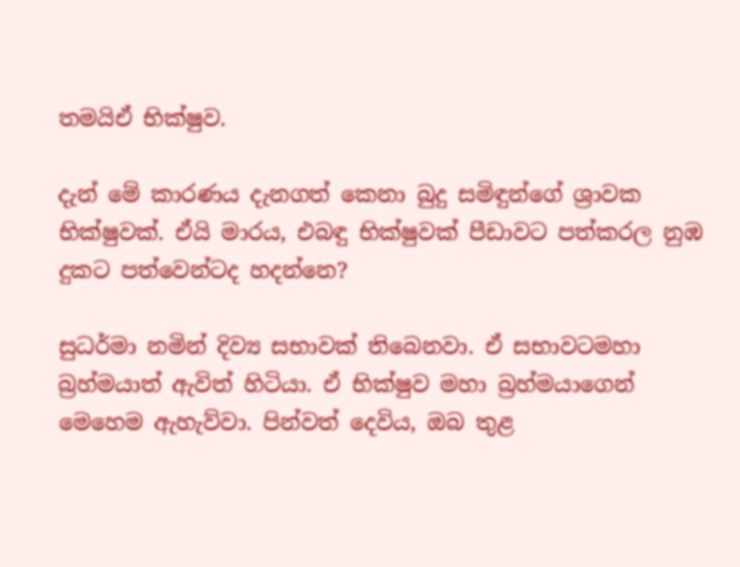තමයිඒ භික්ෂුව.

දැන් මේ කාරණය දැනගත් කෙනා බුදු සමිඳුන්ගේ ශ්‍රාවක භික්ෂුවක්. ඒයි මාරය, එබඳු භික්ෂුවක් පීඩාවට පත්කරල නුඹ දුකට පත්වෙන්ටද හදන්නෙ?

සුධර්මා නමින් දිව්‍ය සභාවක් තිබෙනවා. ඒ සභාවටමහා බ්‍රහ්මයාත් ඇවිත් හිටියා. ඒ භික්ෂුව මහා බ්‍රහ්මයාගෙන් මෙහෙම ඇහැව්වා. පින්වත් දෙවිය, ඔබ තුළ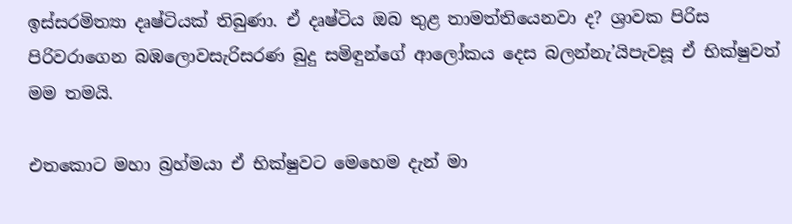ඉස්සරමිත්‍යා දෘෂ්ටියක් තිබුණා. ඒ දෘෂ්ටිය ඔබ තුළ තාමත්තියෙනවා ද? ශ්‍රාවක පිරිස පිරිවරාගෙන බඹලොවසැරිසරණ බුදු සමිඳුන්ගේ ආලෝකය දෙස බලන්නැ’යිපැවසූ ඒ භික්ෂුවත් මම තමයි.

එතකොට මහා බ්‍රහ්මයා ඒ භික්ෂුවට මෙහෙම දැන් මා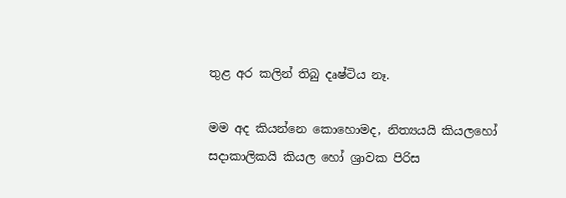තුළ අර කලින් තිබු දෘෂ්ටිය නෑ.

මම අද කියන්නෙ කොහොමද, නිත්‍යයයි කියලහෝ සදාකාලිකයි කියල හෝ ශ්‍රාවක පිරිස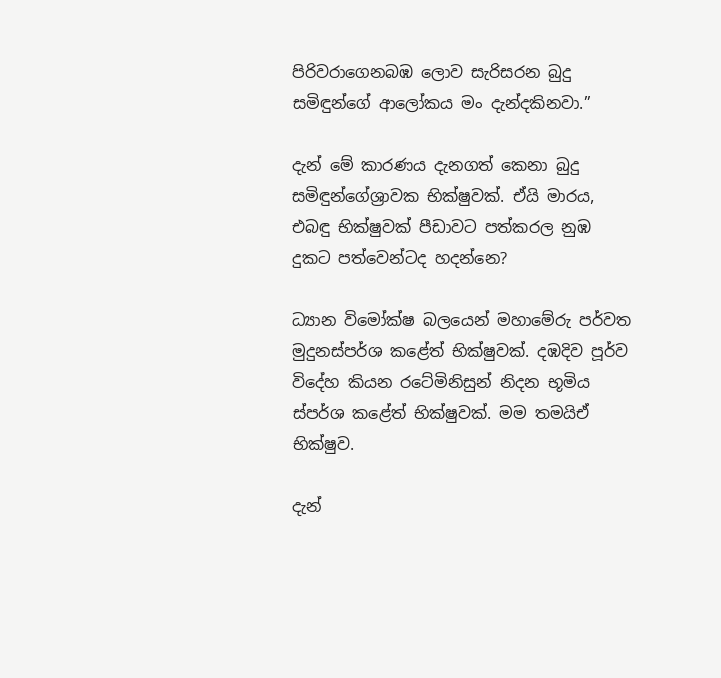පිරිවරාගෙනබඹ ලොව සැරිසරන බුදු සමිඳුන්ගේ ආලෝකය මං දැන්දකිනවා.”

දැන් මේ කාරණය දැනගත් කෙනා බුදු සමිඳුන්ගේශ්‍රාවක භික්ෂුවක්. ඒයි මාරය, එබඳු භික්ෂුවක් පීඩාවට පත්කරල නුඹ දුකට පත්වෙන්ටද හදන්නෙ?

ධ්‍යාන විමෝක්ෂ බලයෙන් මහාමේරු පර්වත මුදුනස්පර්ශ කළේත් භික්ෂුවක්. දඹදිව පූර්ව විදේහ කියන රටේමිනිසුන් නිදන භූමිය ස්පර්ශ කළේත් භික්ෂුවක්. මම තමයිඒ භික්ෂුව.

දැන්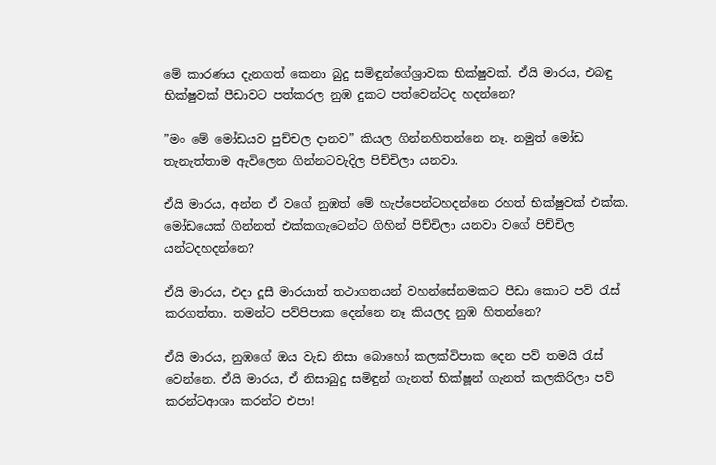මේ කාරණය දැනගත් කෙනා බුදු සමිඳුන්ගේශ්‍රාවක භික්ෂුවක්. ඒයි මාරය, එබඳු භික්ෂුවක් පීඩාවට පත්කරල නුඹ දුකට පත්වෙන්ටද හදන්නෙ?

”මං මේ මෝඩයව පුච්චල දානව” කියල ගින්නහිතන්නෙ නෑ. නමුත් මෝඩ තැනැත්තාම ඇවිලෙන ගින්නටවැදිල පිච්චිලා යනවා.

ඒයි මාරය, අන්න ඒ වගේ නුඹත් මේ හැප්පෙන්ටහදන්නෙ රහත් භික්ෂුවක් එක්ක. මෝඩයෙක් ගින්නත් එක්කගැටෙන්ට ගිහින් පිච්චිලා යනවා වගේ පිච්චිල යන්ටදහදන්නෙ?

ඒයි මාරය, එදා දූසී මාරයාත් තථාගතයන් වහන්සේනමකට පීඩා කොට පව් රැස් කරගත්තා. තමන්ට පව්පිපාක දෙන්නෙ නෑ කියලද නුඹ හිතන්නෙ?

ඒයි මාරය, නුඹගේ ඔය වැඩ නිසා බොහෝ කලක්විපාක දෙන පව් තමයි රැස් වෙන්නෙ. ඒයි මාරය, ඒ නිසාබුදු සමිඳුන් ගැනත් භික්ෂූන් ගැනත් කලකිරිලා පව් කරන්ටආශා කරන්ට එපා!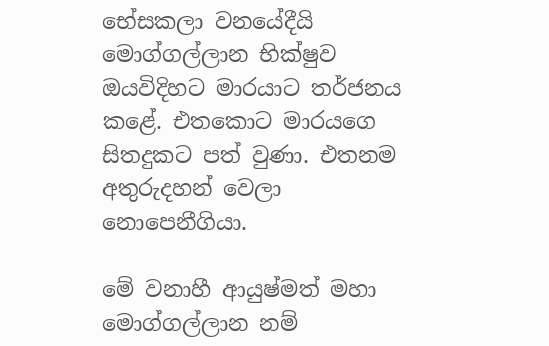භේසකලා වනයේදීයි මොග්ගල්ලාන භික්ෂුව ඔයවිදිහට මාරයාට තර්ජනය කළේ. එතකොට මාරයගෙ සිතදුකට පත් වුණා. එතනම අතුරුදහන් වෙලා නොපෙනීගියා.

මේ වනාහී ආයුෂ්මත් මහා මොග්ගල්ලාන නම්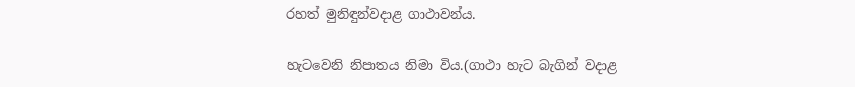රහත් මුනිඳුන්වදාළ ගාථාවන්ය.

හැටවෙනි නිපාතය නිමා විය.(ගාථා හැට බැගින් වදාළ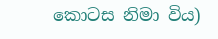කොටස නිමා විය)